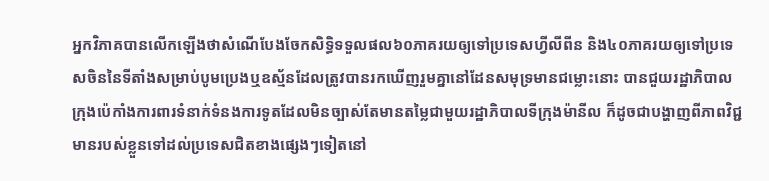អ្នកវិភាគបានលើកឡើងថាសំណើបែងចែកសិទ្ធិទទួលផល៦០ភាគរយឲ្យទៅប្រទេសហ្វីលីពីន និង៤០ភាគរយឲ្យទៅប្រទេសចិននៃទីតាំងសម្រាប់បូមប្រេងឬឧស្ម័នដែលត្រូវបានរកឃើញរួមគ្នានៅដែនសមុទ្រមានជម្លោះនោះ បានជួយរដ្ឋាភិបាលក្រុងប៉េកាំងការពារទំនាក់ទំនងការទូតដែលមិនច្បាស់តែមានតម្លៃជាមួយរដ្ឋាភិបាលទីក្រុងម៉ានីល ក៏ដូចជាបង្ហាញពីភាពវិជ្ជមានរបស់ខ្លួនទៅដល់ប្រទេសជិតខាងផ្សេងៗទៀតនៅ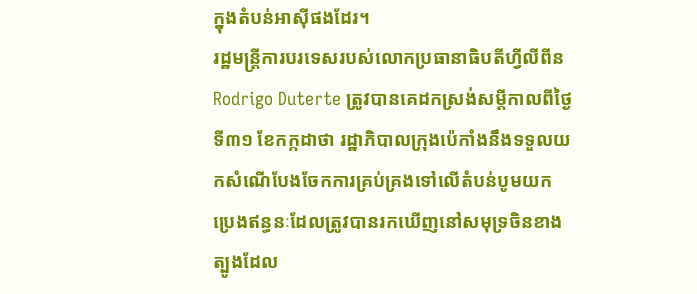ក្នុងតំបន់អាស៊ីផងដែរ។
រដ្ឋមន្ត្រីការបរទេសរបស់លោកប្រធានាធិបតីហ្វីលីពីន Rodrigo Duterte ត្រូវបានគេដកស្រង់សម្តីកាលពីថ្ងៃទី៣១ ខែកក្កដាថា រដ្ឋាភិបាលក្រុងប៉េកាំងនឹងទទួលយកសំណើបែងចែកការគ្រប់គ្រងទៅលើតំបន់បូមយកប្រេងឥន្ធនៈដែលត្រូវបានរកឃើញនៅសមុទ្រចិនខាងត្បូងដែល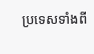ប្រទេសទាំងពី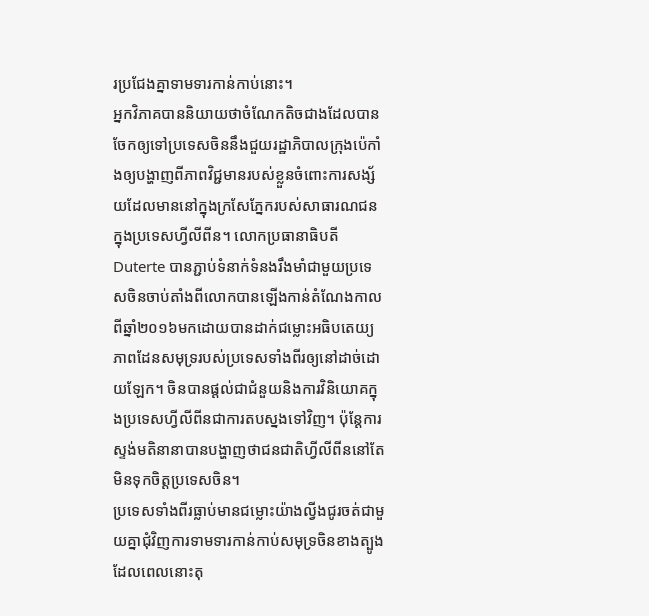រប្រជែងគ្នាទាមទារកាន់កាប់នោះ។
អ្នកវិភាគបាននិយាយថាចំណែកតិចជាងដែលបានចែកឲ្យទៅប្រទេសចិននឹងជួយរដ្ឋាភិបាលក្រុងប៉េកាំងឲ្យបង្ហាញពីភាពវិជ្ជមានរបស់ខ្លួនចំពោះការសង្ស័យដែលមាននៅក្នុងក្រសែភ្នែករបស់សាធារណជនក្នុងប្រទេសហ្វីលីពីន។ លោកប្រធានាធិបតី Duterte បានភ្ជាប់ទំនាក់ទំនងរឹងមាំជាមួយប្រទេសចិនចាប់តាំងពីលោកបានឡើងកាន់តំណែងកាលពីឆ្នាំ២០១៦មកដោយបានដាក់ជម្លោះអធិបតេយ្យភាពដែនសមុទ្ររបស់ប្រទេសទាំងពីរឲ្យនៅដាច់ដោយឡែក។ ចិនបានផ្តល់ជាជំនួយនិងការវិនិយោគក្នុងប្រទេសហ្វីលីពីនជាការតបស្នងទៅវិញ។ ប៉ុន្តែការស្ទង់មតិនានាបានបង្ហាញថាជនជាតិហ្វីលីពីននៅតែមិនទុកចិត្តប្រទេសចិន។
ប្រទេសទាំងពីរធ្លាប់មានជម្លោះយ៉ាងល្វីងជូរចត់ជាមួយគ្នាជុំវិញការទាមទារកាន់កាប់សមុទ្រចិនខាងត្បូង ដែលពេលនោះតុ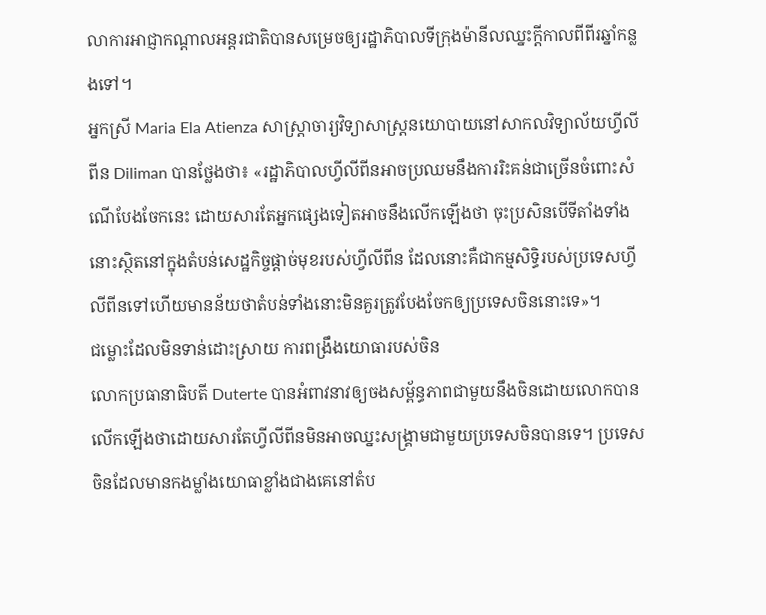លាការអាជ្ញាកណ្តាលអន្តរជាតិបានសម្រេចឲ្យរដ្ឋាភិបាលទីក្រុងម៉ានីលឈ្នះក្តីកាលពីពីរឆ្នាំកន្លងទៅ។
អ្នកស្រី Maria Ela Atienza សាស្ត្រាចារ្យវិទ្យាសាស្ត្រនយោបាយនៅសាកលវិទ្យាល័យហ្វីលីពីន Diliman បានថ្លែងថា៖ «រដ្ឋាភិបាលហ្វីលីពីនអាចប្រឈមនឹងការរិះគន់ជាច្រើនចំពោះសំណើបែងចែកនេះ ដោយសារតែអ្នកផ្សេងទៀតអាចនឹងលើកឡើងថា ចុះប្រសិនបើទីតាំងទាំងនោះស្ថិតនៅក្នុងតំបន់សេដ្ឋកិច្ចផ្តាច់មុខរបស់ហ្វីលីពីន ដែលនោះគឺជាកម្មសិទ្ធិរបស់ប្រទេសហ្វីលីពីនទៅហើយមានន័យថាតំបន់ទាំងនោះមិនគួរត្រូវបែងចែកឲ្យប្រទេសចិននោះទេ»។
ជម្លោះដែលមិនទាន់ដោះស្រាយ ការពង្រឹងយោធារបស់ចិន
លោកប្រធានាធិបតី Duterte បានអំពាវនាវឲ្យចងសម្ព័ន្ធភាពជាមួយនឹងចិនដោយលោកបានលើកឡើងថាដោយសារតែហ្វីលីពីនមិនអាចឈ្នះសង្គ្រាមជាមួយប្រទេសចិនបានទេ។ ប្រទេសចិនដែលមានកងម្លាំងយោធាខ្លាំងជាងគេនៅតំប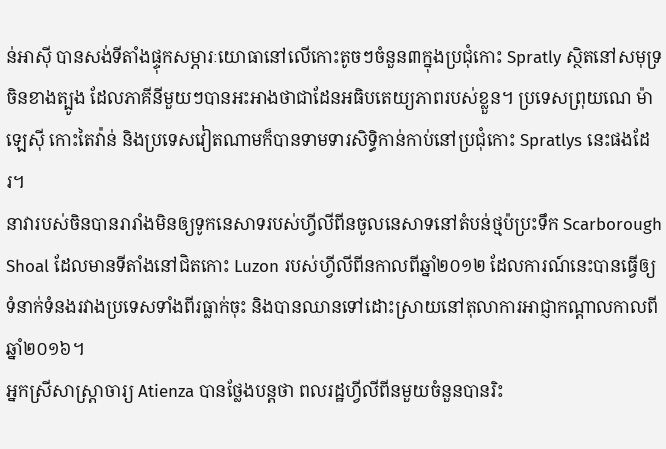ន់អាស៊ី បានសង់ទីតាំងផ្ទុកសម្ភារៈយោធានៅលើកោះតូចៗចំនួន៣ក្នុងប្រជុំកោះ Spratly ស្ថិតនៅសមុទ្រចិនខាងត្បូង ដែលភាគីនីមួយៗបានអះអាងថាជាដែនអធិបតេយ្យភាពរបស់ខ្លួន។ ប្រទេសព្រុយណេ ម៉ាឡេស៊ី កោះតៃវ៉ាន់ និងប្រទេសវៀតណាមក៏បានទាមទារសិទ្ធិកាន់កាប់នៅប្រជុំកោះ Spratlys នេះផងដែរ។
នាវារបស់ចិនបានរារាំងមិនឲ្យទូកនេសាទរបស់ហ្វីលីពីនចូលនេសាទនៅតំបន់ថ្មប៉ប្រះទឹក Scarborough Shoal ដែលមានទីតាំងនៅជិតកោះ Luzon របស់ហ្វីលីពីនកាលពីឆ្នាំ២០១២ ដែលការណ៍នេះបានធ្វើឲ្យទំនាក់ទំនងរវាងប្រទេសទាំងពីរធ្លាក់ចុះ និងបានឈានទៅដោះស្រាយនៅតុលាការអាជ្ញាកណ្តាលកាលពីឆ្នាំ២០១៦។
អ្នកស្រីសាស្ត្រាចារ្យ Atienza បានថ្លែងបន្តថា ពលរដ្ឋហ្វីលីពីនមួយចំនួនបានរិះ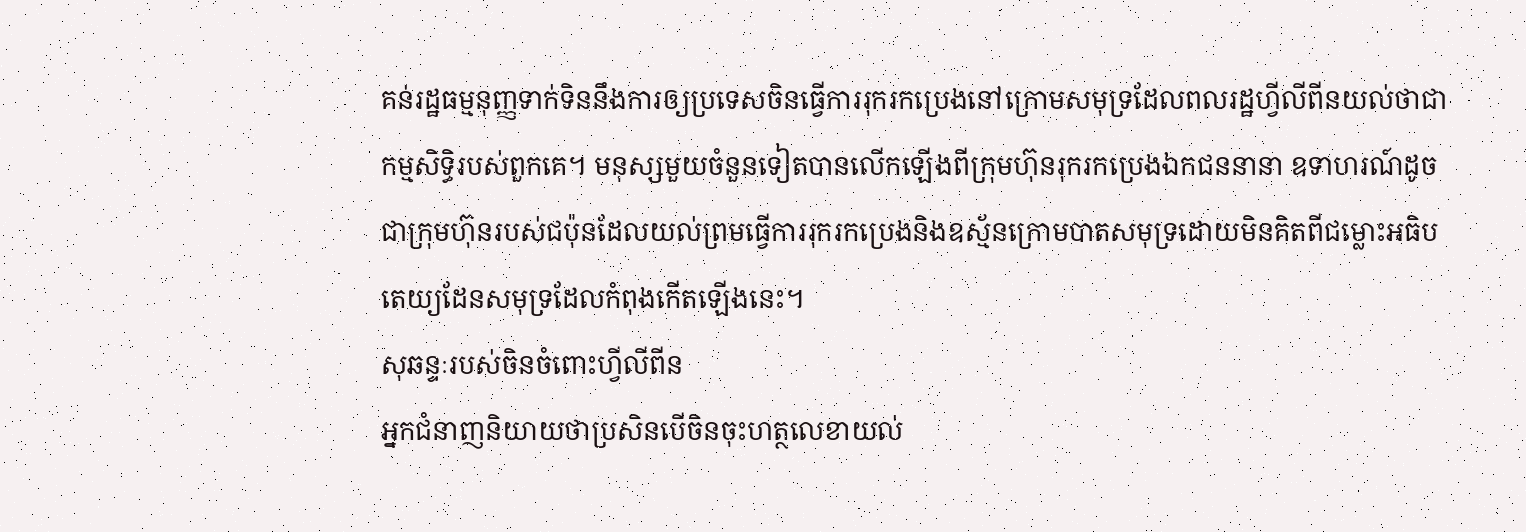គន់រដ្ឋធម្មនុញ្ញទាក់ទិននឹងការឲ្យប្រទេសចិនធ្វើការរុករកប្រេងនៅក្រោមសមុទ្រដែលពលរដ្ឋហ្វីលីពីនយល់ថាជាកម្មសិទ្ធិរបស់ពួកគេ។ មនុស្សមួយចំនួនទៀតបានលើកឡើងពីក្រុមហ៊ុនរុករកប្រេងឯកជននានា ឧទាហរណ៍ដូចជាក្រុមហ៊ុនរបស់ជប៉ុនដែលយល់ព្រមធ្វើការរុករកប្រេងនិងឧស្ម័នក្រោមបាតសមុទ្រដោយមិនគិតពីជម្លោះអធិបតេយ្យដែនសមុទ្រដែលកំពុងកើតឡើងនេះ។
សុឆន្ទៈរបស់ចិនចំពោះហ្វីលីពីន
អ្នកជំនាញនិយាយថាប្រសិនបើចិនចុះហត្ថលេខាយល់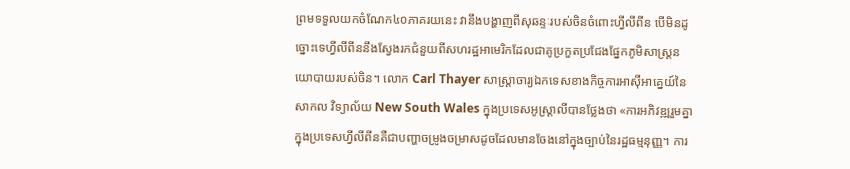ព្រមទទួលយកចំណែក៤០ភាគរយនេះ វានឹងបង្ហាញពីសុឆន្ទៈរបស់ចិនចំពោះហ្វីលីពីន បើមិនដូច្នោះទេហ្វីលីពីននឹងស្វែងរកជំនួយពីសហរដ្ឋអាមេរិកដែលជាគូប្រកួតប្រជែងផ្នែកភូមិសាស្ត្រនយោបាយរបស់ចិន។ លោក Carl Thayer សាស្ត្រាចារ្យឯកទេសខាងកិច្ចការអាស៊ីអាគ្នេយ៍នៃសាកល វិទ្យាល័យ New South Wales ក្នុងប្រទេសអូស្ត្រាលីបានថ្លែងថា «ការអភិវឌ្ឍរួមគ្នាក្នុងប្រទេសហ្វីលីពីនគឺជាបញ្ហាចម្រូងចម្រាសដូចដែលមានចែងនៅក្នុងច្បាប់នៃរដ្ឋធម្មនុញ្ញ។ ការ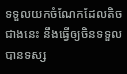ទទួលយកចំណែកដែលតិចជាងនេះ នឹងធ្វើឲ្យចិនទទួលបានទស្ស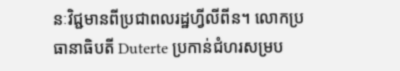នៈវិជ្ជមានពីប្រជាពលរដ្ឋហ្វីលីពីន។ លោកប្រធានាធិបតី Duterte ប្រកាន់ជំហរសម្រប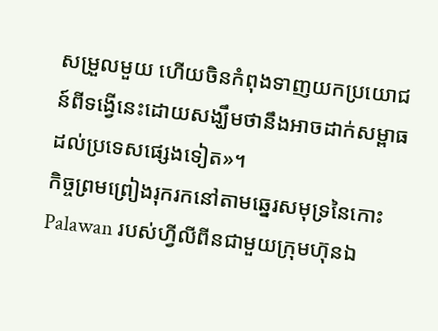សម្រួលមួយ ហើយចិនកំពុងទាញយកប្រយោជន៍ពីទង្វើនេះដោយសង្ឃឹមថានឹងអាចដាក់សម្ពាធដល់ប្រទេសផ្សេងទៀត»។
កិច្ចព្រមព្រៀងរុករកនៅតាមឆ្នេរសមុទ្រនៃកោះ Palawan របស់ហ្វីលីពីនជាមួយក្រុមហ៊ុនឯ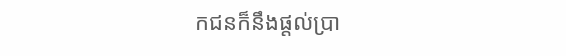កជនក៏នឹងផ្តល់ប្រា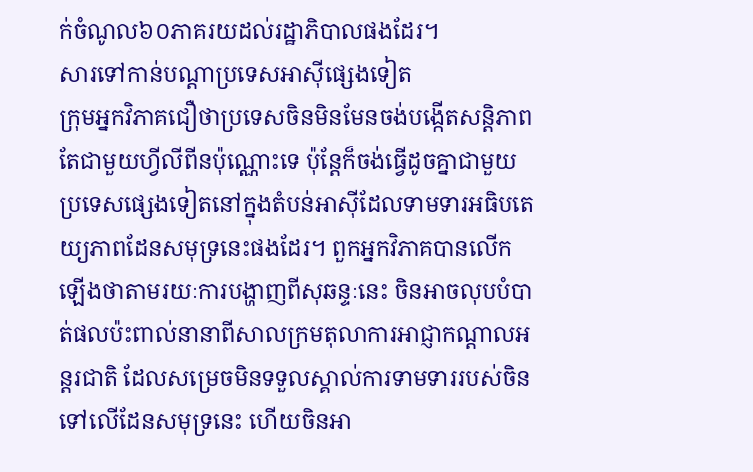ក់ចំណូល៦០ភាគរយដល់រដ្ឋាភិបាលផងដែរ។
សារទៅកាន់បណ្តាប្រទេសអាស៊ីផ្សេងទៀត
ក្រុមអ្នកវិភាគជឿថាប្រទេសចិនមិនមែនចង់បង្កើតសន្តិភាពតែជាមួយហ្វីលីពីនប៉ុណ្ណោះទេ ប៉ុន្តែក៏ចង់ធ្វើដូចគ្នាជាមួយប្រទេសផ្សេងទៀតនៅក្នុងតំបន់អាស៊ីដែលទាមទារអធិបតេយ្យភាពដែនសមុទ្រនេះផងដែរ។ ពួកអ្នកវិភាគបានលើកឡើងថាតាមរយៈការបង្ហាញពីសុឆន្ទៈនេះ ចិនអាចលុបបំបាត់ផលប៉ះពាល់នានាពីសាលក្រមតុលាការអាជ្ញាកណ្តាលអន្តរជាតិ ដែលសម្រេចមិនទទួលស្គាល់ការទាមទាររបស់ចិនទៅលើដែនសមុទ្រនេះ ហើយចិនអា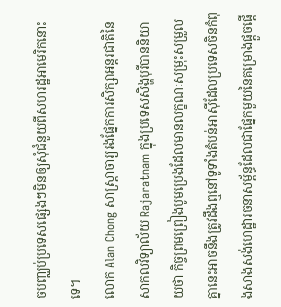ចបញ្ឈប់ប្រទេសផ្សេងៗមិនឲ្យសុំជំនួយពីសហរដ្ឋអាមេរិកនោះទេ។
លោក Alan Chong សាស្ត្រាចារ្យរងផ្នែកការសិក្សាអន្តរជាតិនៃសាកលវិទ្យាល័យ Rajaratnam ក្នុងប្រទេសសិង្ហបុរីបាននិយាយថា កិច្ចព្រមព្រៀងបូមប្រេងដែលមានលក្ខណៈសម្រុះសម្រួលគ្នានេះអាចនឹងត្រូវដឹងឮនៅទូទាំងតំបន់អាស៊ីដែលប្រទេសចិនកំពុងសាងសង់ហេដ្ឋារចនាសម្ព័ន្ធដែលជាផ្នែកមួយនៃគម្រោងផ្តួចផ្តើ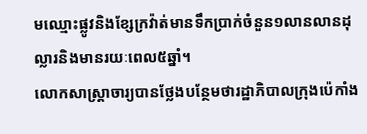មឈ្មោះផ្លូវនិងខ្សែក្រវ៉ាត់មានទឹកប្រាក់ចំនួន១លានលានដុល្លារនិងមានរយៈពេល៥ឆ្នាំ។
លោកសាស្ត្រាចារ្យបានថ្លែងបន្ថែមថារដ្ឋាភិបាលក្រុងប៉េកាំង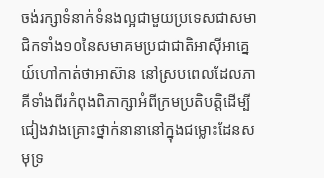ចង់រក្សាទំនាក់ទំនងល្អជាមួយប្រទេសជាសមាជិកទាំង១០នៃសមាគមប្រជាជាតិអាស៊ីអាគ្នេយ៍ហៅកាត់ថាអាស៊ាន នៅស្របពេលដែលភាគីទាំងពីរកំពុងពិភាក្សាអំពីក្រមប្រតិបត្តិដើម្បីជៀងវាងគ្រោះថ្នាក់នានានៅក្នុងជម្លោះដែនសមុទ្រ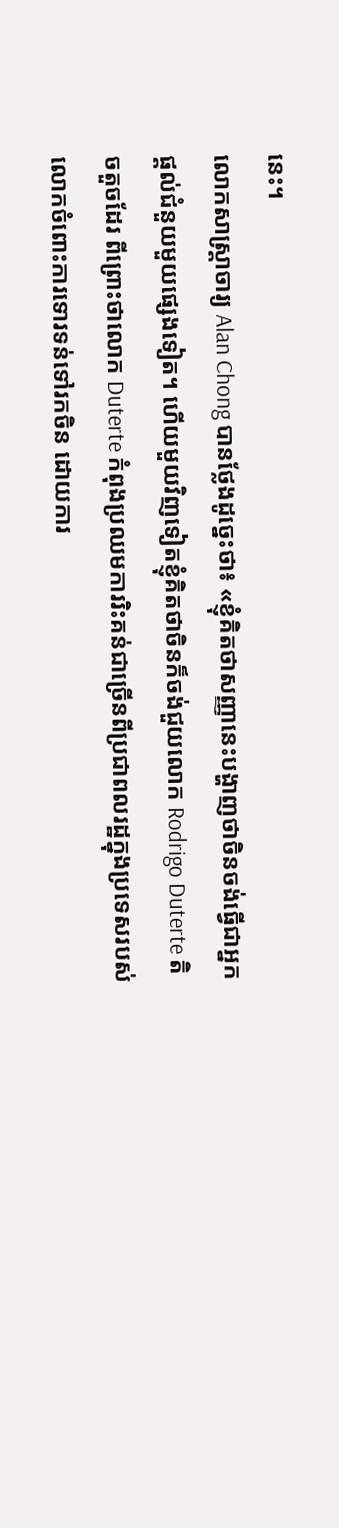នេះ។
លោកសាស្ត្រាចារ្យ Alan Chong បានថ្លែងដូច្នេះថា៖ «ខ្ញុំគិតថាសញ្ញានេះបង្ហាញថាចិនចង់ធ្វើជាអ្នកផ្តល់ជំនួយមួយផ្សេងទៀត។ ហើយមួយវិញទៀតខ្ញុំគិតថាចិនក៏ចង់ជួយលោក Rodrigo Duterte តិចតួចដែរ ពីព្រោះថាលោក Duterte កំពុងប្រឈមការរិះគន់ជាច្រើនពីប្រជាពលរដ្ឋក្នុងប្រទេសរបស់លោកចំពោះការទោរទន់ទៅរកចិន ដោយការ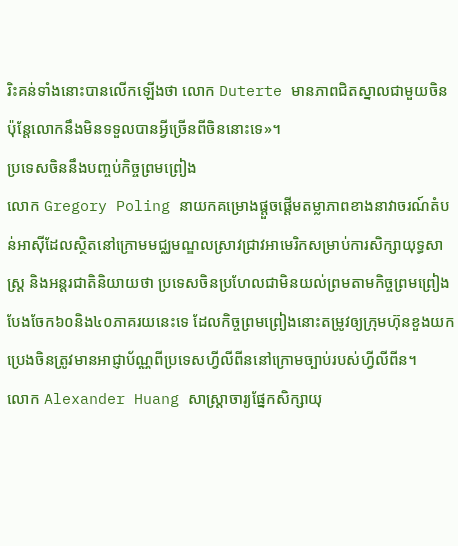រិះគន់ទាំងនោះបានលើកឡើងថា លោក Duterte មានភាពជិតស្នាលជាមួយចិន ប៉ុន្តែលោកនឹងមិនទទួលបានអ្វីច្រើនពីចិននោះទេ»។
ប្រទេសចិននឹងបញ្ចប់កិច្ចព្រមព្រៀង
លោក Gregory Poling នាយកគម្រោងផ្តួចផ្តើមតម្លាភាពខាងនាវាចរណ៍តំបន់អាស៊ីដែលស្ថិតនៅក្រោមមជ្ឈមណ្ឌលស្រាវជ្រាវអាមេរិកសម្រាប់ការសិក្សាយុទ្ធសាស្ត្រ និងអន្តរជាតិនិយាយថា ប្រទេសចិនប្រហែលជាមិនយល់ព្រមតាមកិច្ចព្រមព្រៀងបែងចែក៦០និង៤០ភាគរយនេះទេ ដែលកិច្ចព្រមព្រៀងនោះតម្រូវឲ្យក្រុមហ៊ុនខួងយកប្រេងចិនត្រូវមានអាជ្ញាប័ណ្ណពីប្រទេសហ្វីលីពីននៅក្រោមច្បាប់របស់ហ្វីលីពីន។
លោក Alexander Huang សាស្ត្រាចារ្យផ្នែកសិក្សាយុ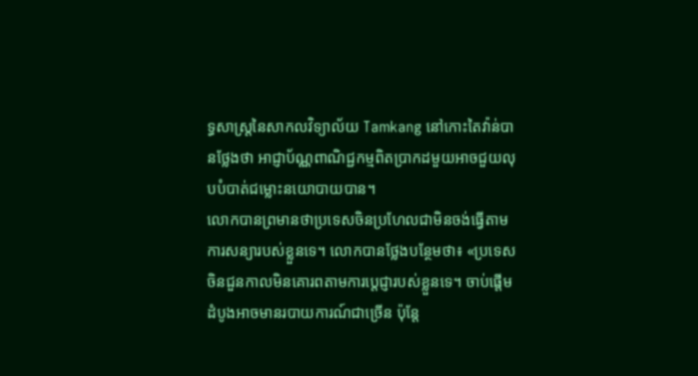ទ្ធសាស្ត្រនៃសាកលវិទ្យាល័យ Tamkang នៅកោះតៃវ៉ាន់បានថ្លែងថា អាជ្ញាប័ណ្ណពាណិជ្ជកម្មពិតប្រាកដមួយអាចជួយលុបបំបាត់ជម្លោះនយោបាយបាន។
លោកបានព្រមានថាប្រទេសចិនប្រហែលជាមិនចង់ធ្វើតាមការសន្យារបស់ខ្លួនទេ។ លោកបានថ្លែងបន្ថែមថា៖ «ប្រទេសចិនជួនកាលមិនគោរពតាមការប្តេជ្ញារបស់ខ្លួនទេ។ ចាប់ផ្តើមដំបូងអាចមានរបាយការណ៍ជាច្រើន ប៉ុន្តែ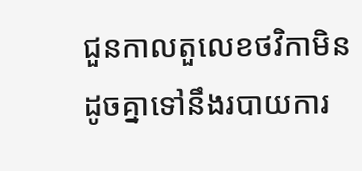ជួនកាលតួលេខថវិកាមិនដូចគ្នាទៅនឹងរបាយការ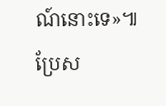ណ៍នោះទេ»៕
ប្រែស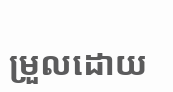ម្រួលដោយ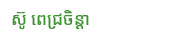ស៊ូ ពេជ្រចិន្តា